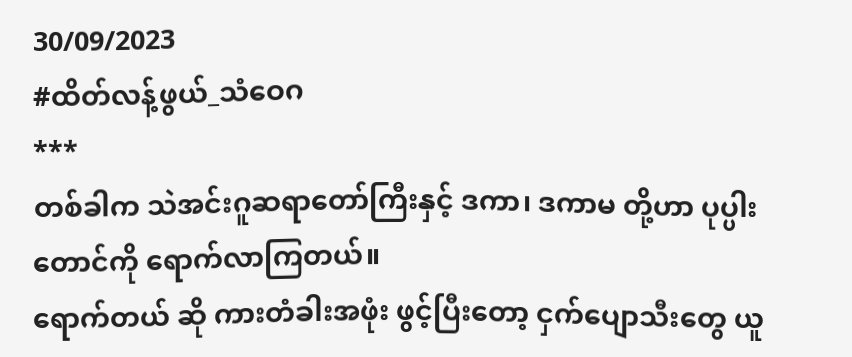30/09/2023
#ထိတ်လန့်ဖွယ်_သံဝေဂ
***
တစ်ခါက သဲအင်းဂူဆရာတော်ကြီးနှင့် ဒကာ၊ ဒကာမ တို့ဟာ ပုပ္ပါးတောင်ကို ရောက်လာကြတယ်။
ရောက်တယ် ဆို ကားတံခါးအဖုံး ဖွင့်ပြီးတော့ ငှက်ပျောသီးတွေ ယူ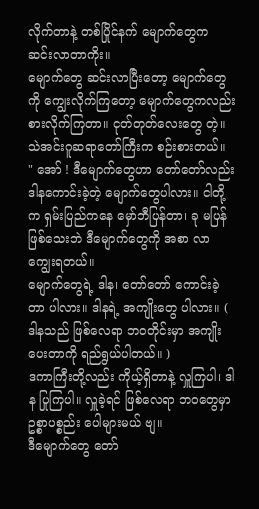လိုက်တာနဲ့ တစ်ပြိုင်နက် မျောက်တွေက ဆင်းလာတာကိုး။
မျောက်တွေ ဆင်းလာပြီးတော့ မျောက်တွေကို ကျွေးလိုက်ကြတော့ မျောက်တွေကလည်း စားလိုက်ကြတာ။ ငုတ်တုတ်လေးတွေ တဲ့။
သဲအင်းဂူဆရာတော်ကြီးက စဉ်းစားတယ်။
" အော် ! ဒီမျောက်တွေဟာ တော်တော်လည်း ဒါနကောင်းခဲ့တဲ့ မျောက်တွေပါလား။ ငါတို့က ရှမ်းပြည်ကနေ မှော်ဘီပြန်တာ၊ ခု မပြန်ဖြစ်သေးဘဲ ဒီမျောက်တွေကို အစာ လာကျွေးရတယ်။
မျောက်တွေရဲ့ ဒါန၊ တော်တော် ကောင်းခဲ့တာ ပါလား။ ဒါနရဲ့ အကျိုးတွေ ပါလား။ ( ဒါနသည် ဖြစ်လေရာ ဘ၀တိုင်းမှာ အကျိုးပေးတာကို ရည်ရွယ်ပါတယ်။ )
ဒကာကြီးတို့လည်း ကိုယ့်ရှိတာနဲ့ လှူကြပါ၊ ဒါန ပြုကြပါ။ လှူခဲ့ရင် ဖြစ်လေရာ ဘဝတွေမှာ ဥစ္စာပစ္စည်း ပေါများမယ် ဗျ။
ဒီမျောက်တွေ တော်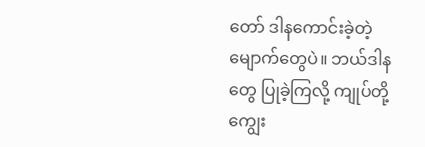တော် ဒါနကောင်းခဲ့တဲ့ မျောက်တွေပဲ။ ဘယ်ဒါနတွေ ပြုခဲ့ကြလို့ ကျုပ်တို့ ကျွေး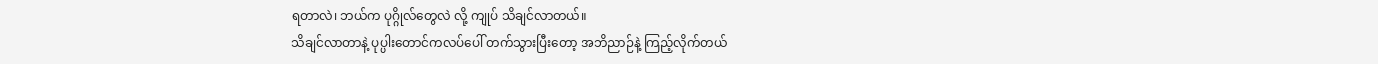ရတာလဲ၊ ဘယ်က ပုဂ္ဂိုလ်တွေလဲ လို့ ကျုပ် သိချင်လာတယ်။
သိချင်လာတာနဲ့ ပုပ္ပါးတောင်ကလပ်ပေါ် တက်သွားပြီးတော့ အဘိညာဉ်နဲ့ ကြည့်လိုက်တယ်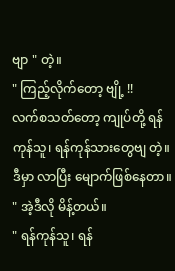ဗျာ " တဲ့။
" ကြည့်လိုက်တော့ ဗျို့ !!
လက်စသတ်တော့ ကျုပ်တို့ ရန်ကုန်သူ၊ ရန်ကုန်သားတွေဗျ တဲ့။ ဒီမှာ လာပြီး မျောက်ဖြစ်နေတာ။ " အဲ့ဒီလို မိန့်တယ်။
" ရန်ကုန်သူ၊ ရန်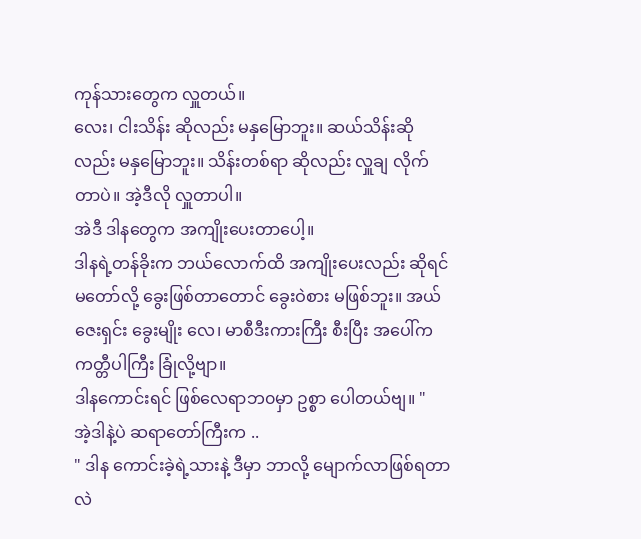ကုန်သားတွေက လှူတယ်။
လေး၊ ငါးသိန်း ဆိုလည်း မနှမြောဘူး။ ဆယ်သိန်းဆိုလည်း မနှမြောဘူး။ သိန်းတစ်ရာ ဆိုလည်း လှူချ လိုက်တာပဲ။ အဲ့ဒီလို လှူတာပါ။
အဲဒီ ဒါနတွေက အကျိုးပေးတာပေါ့။
ဒါနရဲ့တန်ခိုးက ဘယ်လောက်ထိ အကျိုးပေးလည်း ဆိုရင် မတော်လို့ ခွေးဖြစ်တာတောင် ခွေးဝဲစား မဖြစ်ဘူး။ အယ်ဇေးရှင်း ခွေးမျိုး လေ၊ မာစီဒီးကားကြီး စီးပြီး အပေါ်က ကတ္တီပါကြီး ခြုံလို့ဗျာ။
ဒါနကောင်းရင် ဖြစ်လေရာဘ၀မှာ ဥစ္စာ ပေါတယ်ဗျ။ "
အဲ့ဒါနဲ့ပဲ ဆရာတော်ကြီးက ..
" ဒါန ကောင်းခဲ့ရဲ့သားနဲ့ ဒီမှာ ဘာလို့ မျောက်လာဖြစ်ရတာလဲ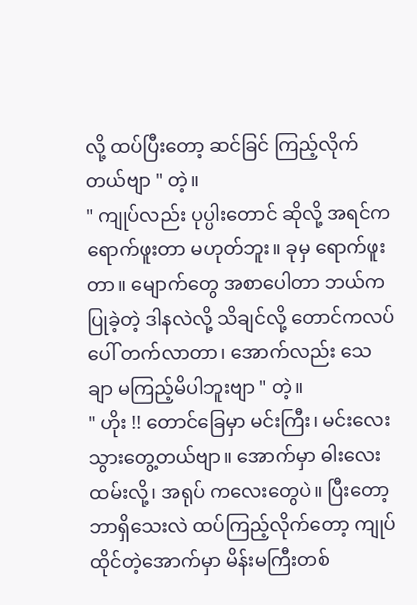လို့ ထပ်ပြီးတော့ ဆင်ခြင် ကြည့်လိုက်တယ်ဗျာ " တဲ့။
" ကျုပ်လည်း ပုပ္ပါးတောင် ဆိုလို့ အရင်က ရောက်ဖူးတာ မဟုတ်ဘူး။ ခုမှ ရောက်ဖူးတာ။ မျောက်တွေ အစာပေါတာ ဘယ်က ပြုခဲ့တဲ့ ဒါနလဲလို့ သိချင်လို့ တောင်ကလပ်ပေါ် တက်လာတာ၊ အောက်လည်း သေချာ မကြည့်မိပါဘူးဗျာ " တဲ့။
" ဟိုး !! တောင်ခြေမှာ မင်းကြီး၊ မင်းလေး သွားတွေ့တယ်ဗျာ။ အောက်မှာ ဓါးလေးထမ်းလို့၊ အရုပ် ကလေးတွေပဲ။ ပြီးတော့ ဘာရှိသေးလဲ ထပ်ကြည့်လိုက်တော့ ကျုပ်ထိုင်တဲ့အောက်မှာ မိန်းမကြီးတစ်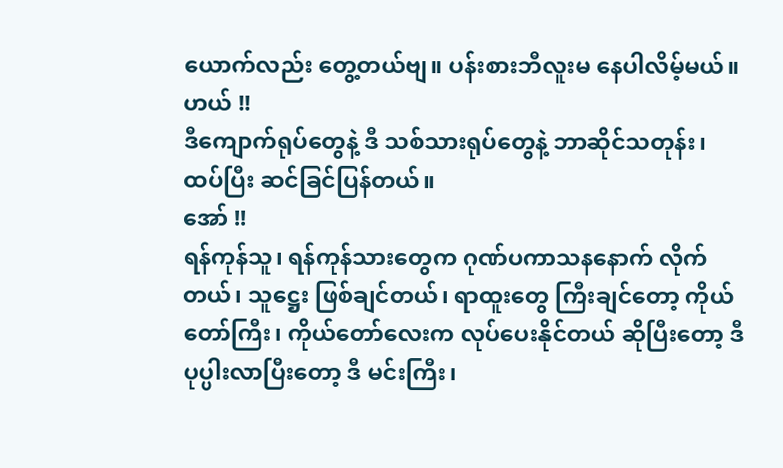ယောက်လည်း တွေ့တယ်ဗျ။ ပန်းစားဘီလူးမ နေပါလိမ့်မယ်။
ဟယ် !!
ဒီကျောက်ရုပ်တွေနဲ့ ဒီ သစ်သားရုပ်တွေနဲ့ ဘာဆိုင်သတုန်း၊ ထပ်ပြီး ဆင်ခြင်ပြန်တယ်။
အော် !!
ရန်ကုန်သူ၊ ရန်ကုန်သားတွေက ဂုဏ်ပကာသနနောက် လိုက်တယ်၊ သူဋ္ဌေး ဖြစ်ချင်တယ်၊ ရာထူးတွေ ကြီးချင်တော့ ကိုယ်တော်ကြီး၊ ကိုယ်တော်လေးက လုပ်ပေးနိုင်တယ် ဆိုပြီးတော့ ဒီ ပုပ္ပါးလာပြီးတော့ ဒီ မင်းကြီး၊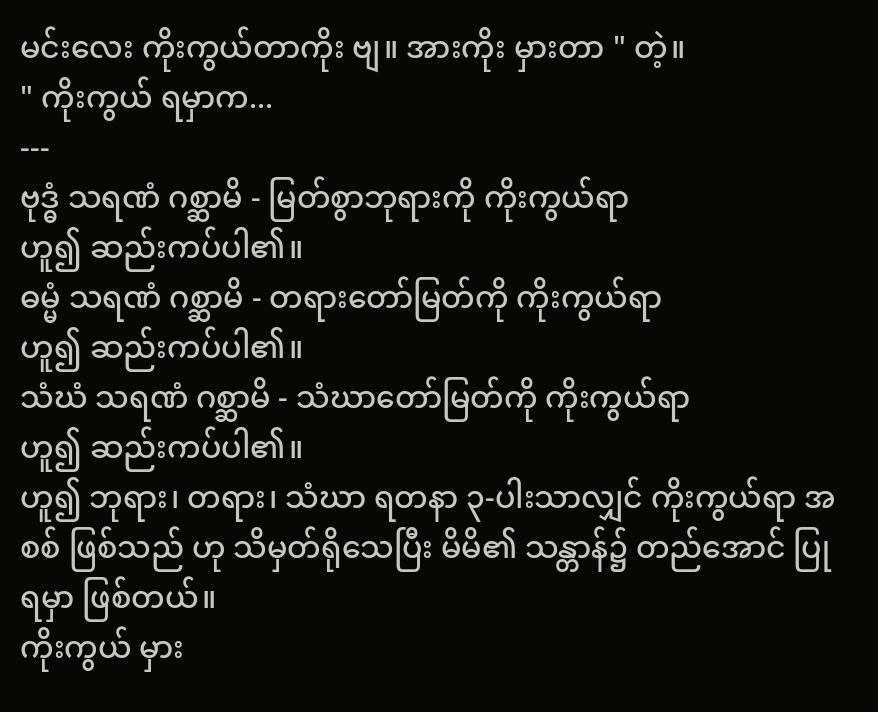မင်းလေး ကိုးကွယ်တာကိုး ဗျ။ အားကိုး မှားတာ " တဲ့။
" ကိုးကွယ် ရမှာက...
---
ဗုဒ္ဓံ သရဏံ ဂစ္ဆာမိ - မြတ်စွာဘုရားကို ကိုးကွယ်ရာ
ဟူ၍ ဆည်းကပ်ပါ၏။
ဓမ္မံ သရဏံ ဂစ္ဆာမိ - တရားတော်မြတ်ကို ကိုးကွယ်ရာ
ဟူ၍ ဆည်းကပ်ပါ၏။
သံဃံ သရဏံ ဂစ္ဆာမိ - သံဃာတော်မြတ်ကို ကိုးကွယ်ရာ
ဟူ၍ ဆည်းကပ်ပါ၏။
ဟူ၍ ဘုရား၊ တရား၊ သံဃာ ရတနာ ၃-ပါးသာလျှင် ကိုးကွယ်ရာ အစစ် ဖြစ်သည် ဟု သိမှတ်ရိုသေပြီး မိမိ၏ သန္တာန်၌ တည်အောင် ပြုရမှာ ဖြစ်တယ်။
ကိုးကွယ် မှား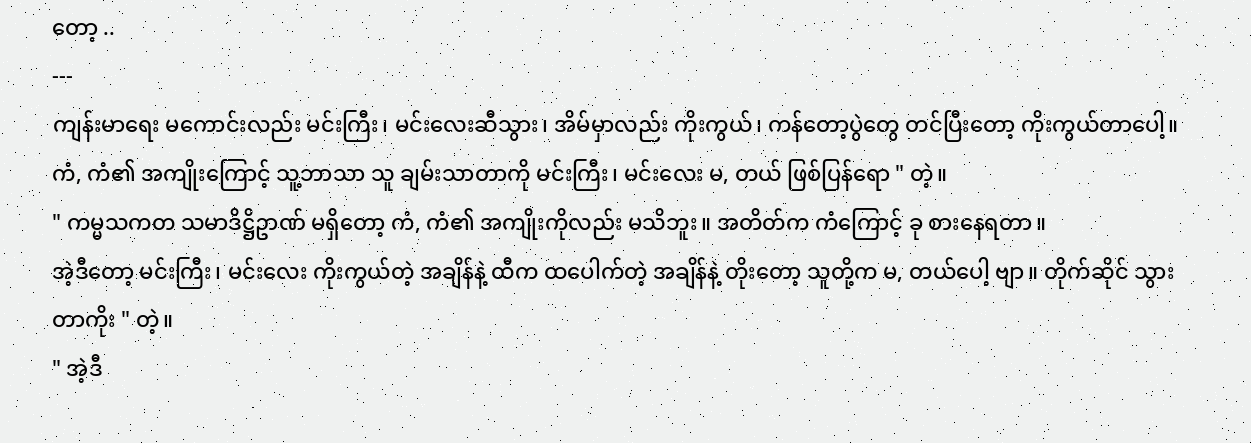တော့ ..
---
ကျန်းမာရေး မကောင်းလည်း မင်းကြီး၊ မင်းလေးဆီသွား၊ အိမ်မှာလည်း ကိုးကွယ်၊ ကန်တော့ပွဲတွေ တင်ပြီးတော့ ကိုးကွယ်တာပေါ့။
ကံ, ကံ၏ အကျိုးကြောင့် သူ့ဘာသာ သူ ချမ်းသာတာကို မင်းကြီး၊ မင်းလေး မ, တယ် ဖြစ်ပြန်ရော " တဲ့။
" ကမ္မသကတ သမာဒိဋ္ဌိဥာဏ် မရှိတော့ ကံ, ကံ၏ အကျိုးကိုလည်း မသိဘူး။ အတိတ်က ကံကြောင့် ခု စားနေရတာ။
အဲ့ဒီတော့ မင်းကြီး၊ မင်းလေး ကိုးကွယ်တဲ့ အချိန်နဲ့ ထီက ထပေါက်တဲ့ အချိန်နဲ့ တိုးတော့ သူတို့က မ, တယ်ပေါ့ ဗျာ။ တိုက်ဆိုင် သွားတာကိုး " တဲ့။
" အဲ့ဒီ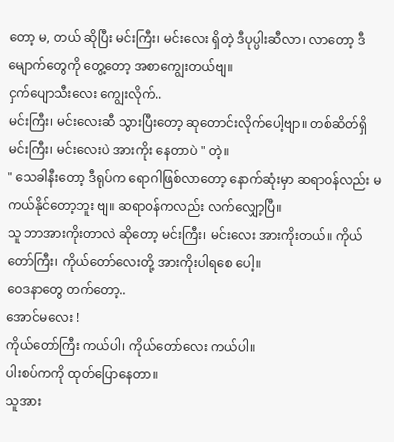တော့ မ, တယ် ဆိုပြီး မင်းကြီး၊ မင်းလေး ရှိတဲ့ ဒီပုပ္ပါးဆီလာ၊ လာတော့ ဒီ မျောက်တွေကို တွေ့တော့ အစာကျွေးတယ်ဗျ။
ငှက်ပျောသီးလေး ကျွေးလိုက်..
မင်းကြီး၊ မင်းလေးဆီ သွားပြီးတော့ ဆုတောင်းလိုက်ပေါ့ဗျာ။ တစ်ဆိတ်ရှိ မင်းကြီး၊ မင်းလေးပဲ အားကိုး နေတာပဲ " တဲ့။
" သေခါနီးတော့ ဒီရုပ်က ရောဂါဖြစ်လာတော့ နောက်ဆုံးမှာ ဆရာ၀န်လည်း မကယ်နိုင်တော့ဘူး ဗျ။ ဆရာ၀န်ကလည်း လက်လျှော့ပြီ။
သူ ဘာအားကိုးတာလဲ ဆိုတော့ မင်းကြီး၊ မင်းလေး အားကိုးတယ်။ ကိုယ်တော်ကြီး၊ ကိုယ်တော်လေးတို့ အားကိုးပါရစေ ပေါ့။
ဝေဒနာတွေ တက်တော့..
အောင်မလေး !
ကိုယ်တော်ကြီး ကယ်ပါ၊ ကိုယ်တော်လေး ကယ်ပါ။
ပါးစပ်ကကို ထုတ်ပြောနေတာ။
သူအား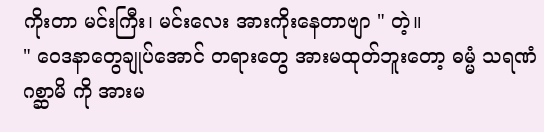ကိုးတာ မင်းကြီး၊ မင်းလေး အားကိုးနေတာဗျာ " တဲ့။
" ဝေဒနာတွေချုပ်အောင် တရားတွေ အားမထုတ်ဘူးတော့ ဓမ္မံ သရဏံ ဂစ္ဆာမိ ကို အားမ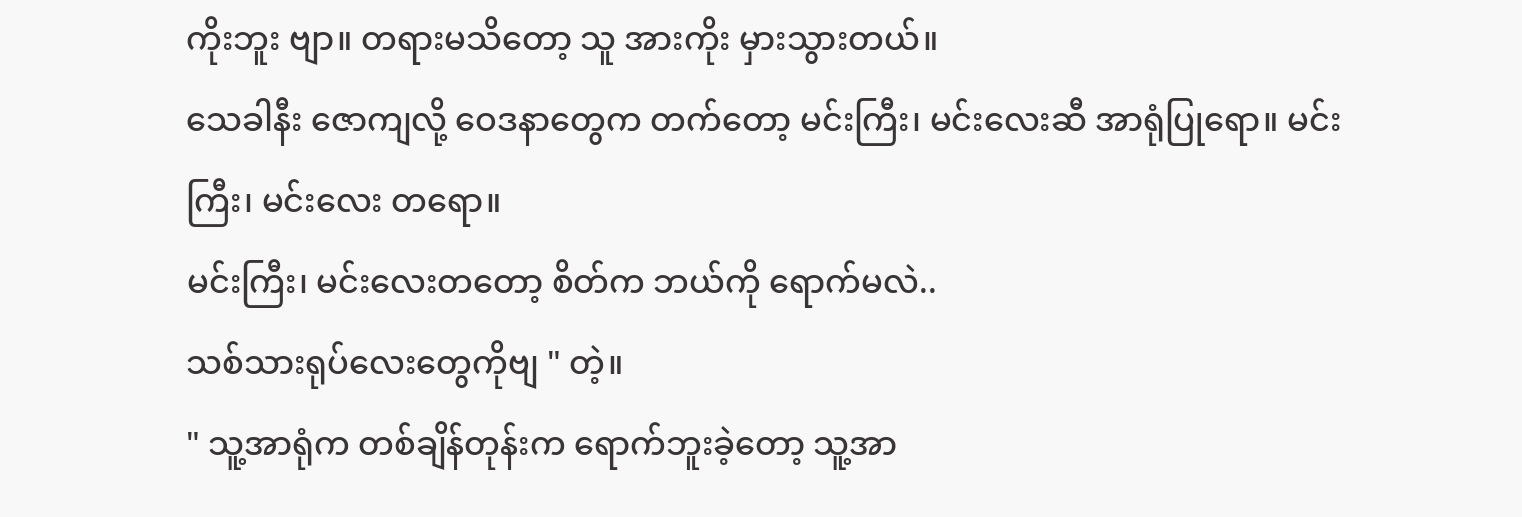ကိုးဘူး ဗျာ။ တရားမသိတော့ သူ အားကိုး မှားသွားတယ်။
သေခါနီး ဇောကျလို့ ဝေဒနာတွေက တက်တော့ မင်းကြီး၊ မင်းလေးဆီ အာရုံပြုရော။ မင်းကြီး၊ မင်းလေး တရော။
မင်းကြီး၊ မင်းလေးတတော့ စိတ်က ဘယ်ကို ရောက်မလဲ..
သစ်သားရုပ်လေးတွေကိုဗျ " တဲ့။
" သူ့အာရုံက တစ်ချိန်တုန်းက ရောက်ဘူးခဲ့တော့ သူ့အာ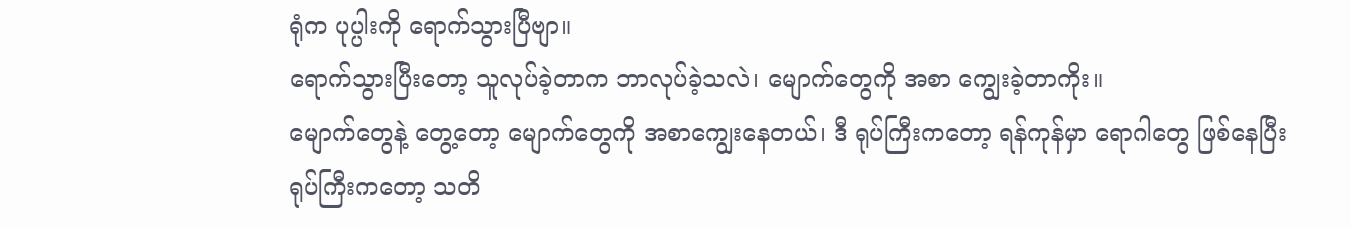ရုံက ပုပ္ပါးကို ရောက်သွားပြီဗျာ။
ရောက်သွားပြီးတော့ သူလုပ်ခဲ့တာက ဘာလုပ်ခဲ့သလဲ၊ မျောက်တွေကို အစာ ကျွေးခဲ့တာကိုး။
မျောက်တွေနဲ့ တွေ့တော့ မျောက်တွေကို အစာကျွေးနေတယ်၊ ဒီ ရုပ်ကြီးကတော့ ရန်ကုန်မှာ ရောဂါတွေ ဖြစ်နေပြီး ရုပ်ကြီးကတော့ သတိ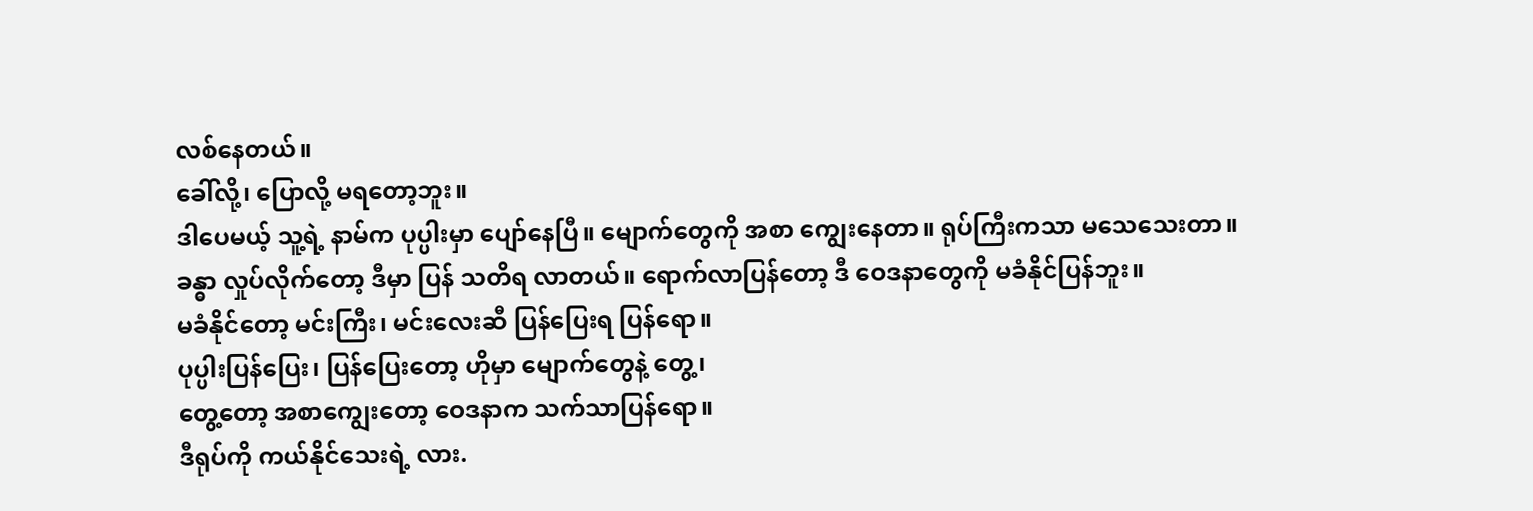လစ်နေတယ်။
ခေါ်လို့၊ ပြောလို့ မရတော့ဘူး။
ဒါပေမယ့် သူ့ရဲ့ နာမ်က ပုပ္ပါးမှာ ပျော်နေပြီ။ မျောက်တွေကို အစာ ကျွေးနေတာ။ ရုပ်ကြီးကသာ မသေသေးတာ။
ခန္ဓာ လှုပ်လိုက်တော့ ဒီမှာ ပြန် သတိရ လာတယ်။ ရောက်လာပြန်တော့ ဒီ ဝေဒနာတွေကို မခံနိုင်ပြန်ဘူး။
မခံနိုင်တော့ မင်းကြီး၊ မင်းလေးဆီ ပြန်ပြေးရ ပြန်ရော။
ပုပ္ပါးပြန်ပြေး၊ ပြန်ပြေးတော့ ဟိုမှာ မျောက်တွေနဲ့ တွေ့၊
တွေ့တော့ အစာကျွေးတော့ ဝေဒနာက သက်သာပြန်ရော။
ဒီရုပ်ကို ကယ်နိုင်သေးရဲ့ လား.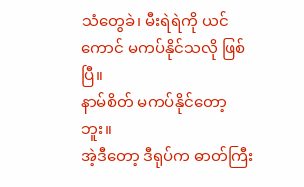သံတွေခဲ၊ မီးရဲရဲကို ယင်ကောင် မကပ်နိုင်သလို ဖြစ်ပြီ။
နာမ်စိတ် မကပ်နိုင်တော့ဘူး။
အဲ့ဒီတော့ ဒီရုပ်က ဓာတ်ကြီး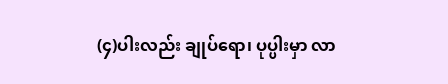(၄)ပါးလည်း ချုပ်ရော၊ ပုပ္ပါးမှာ လာ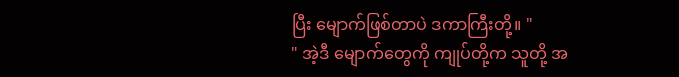ပြီး မျောက်ဖြစ်တာပဲ ဒကာကြီးတို့။ "
" အဲ့ဒီ မျောက်တွေကို ကျုပ်တို့က သူတို့ အ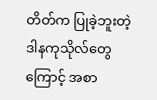တိတ်က ပြုခဲ့ဘူးတဲ့ ဒါနကုသိုလ်တွေကြောင့် အစာ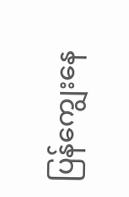ပြန်ကျွေးနေ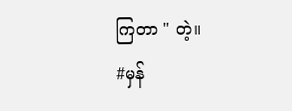ကြတာ " တဲ့။
#မှန်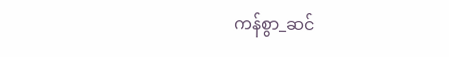ကန်စွာ_ဆင်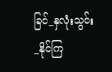ခြင်_နှလုံးသွင်း_နိုင်ကြ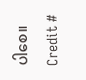ပါစေ။
Credit #